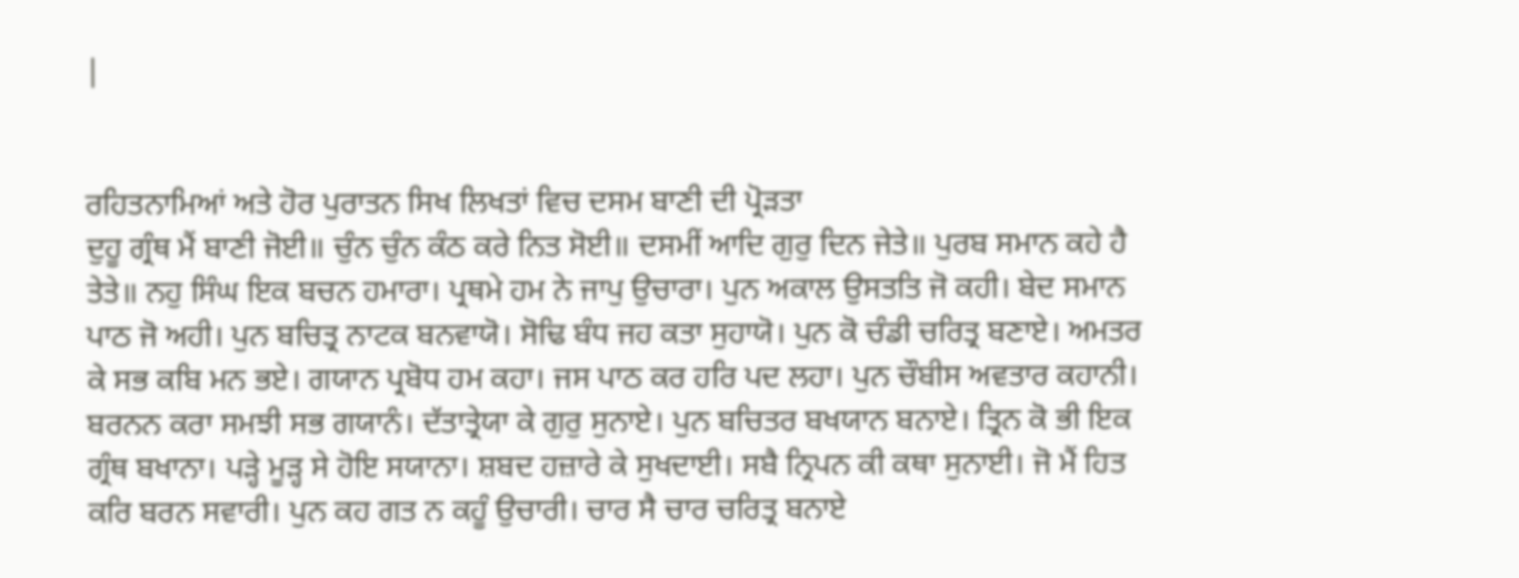|


ਰਹਿਤਨਾਮਿਆਂ ਅਤੇ ਹੋਰ ਪੁਰਾਤਨ ਸਿਖ ਲਿਖਤਾਂ ਵਿਚ ਦਸਮ ਬਾਣੀ ਦੀ ਪ੍ਰੋੜਤਾ
ਦੁਹੂ ਗ੍ਰੰਥ ਮੈਂ ਬਾਣੀ ਜੋਈ॥ ਚੁੰਨ ਚੁੰਨ ਕੰਠ ਕਰੇ ਨਿਤ ਸੋਈ॥ ਦਸਮੀਂ ਆਦਿ ਗੁਰੁ ਦਿਨ ਜੇਤੇ॥ ਪੁਰਬ ਸਮਾਨ ਕਹੇ ਹੈ ਤੇਤੇ॥ ਨਹੁ ਸਿੰਘ ਇਕ ਬਚਨ ਹਮਾਰਾ। ਪ੍ਰਥਮੇ ਹਮ ਨੇ ਜਾਪੁ ਉਚਾਰਾ। ਪੁਨ ਅਕਾਲ ਉਸਤਤਿ ਜੋ ਕਹੀ। ਬੇਦ ਸਮਾਨ ਪਾਠ ਜੋ ਅਹੀ। ਪੁਨ ਬਚਿਤ੍ਰ ਨਾਟਕ ਬਨਵਾਯੋ। ਸੋਢਿ ਬੰਧ ਜਹ ਕਤਾ ਸੁਹਾਯੋ। ਪੁਨ ਕੋ ਚੰਡੀ ਚਰਿਤ੍ਰ ਬਣਾਏ। ਅਮਤਰ ਕੇ ਸਭ ਕਬਿ ਮਨ ਭਏ। ਗਯਾਨ ਪ੍ਰਬੋਧ ਹਮ ਕਹਾ। ਜਸ ਪਾਠ ਕਰ ਹਰਿ ਪਦ ਲਹਾ। ਪੁਨ ਚੌਬੀਸ ਅਵਤਾਰ ਕਹਾਨੀ। ਬਰਨਨ ਕਰਾ ਸਮਝੀ ਸਭ ਗਯਾਨੰ। ਦੱਤਾਤ੍ਰੇਯਾ ਕੇ ਗੁਰੁ ਸੁਨਾਏ। ਪੁਨ ਬਚਿਤਰ ਬਖਯਾਨ ਬਨਾਏ। ਤ੍ਰਿਨ ਕੋ ਭੀ ਇਕ ਗ੍ਰੰਥ ਬਖਾਨਾ। ਪੜ੍ਹੇ ਮੂੜ੍ਹ ਸੇ ਹੋਇ ਸਯਾਨਾ। ਸ਼ਬਦ ਹਜ਼ਾਰੇ ਕੇ ਸੁਖਦਾਈ। ਸਬੈ ਨ੍ਰਿਪਨ ਕੀ ਕਥਾ ਸੁਨਾਈ। ਜੋ ਮੈਂ ਹਿਤ ਕਰਿ ਬਰਨ ਸਵਾਰੀ। ਪੁਨ ਕਹ ਗਤ ਨ ਕਹੂੰ ਉਚਾਰੀ। ਚਾਰ ਸੈ ਚਾਰ ਚਰਿਤ੍ਰ ਬਨਾਏ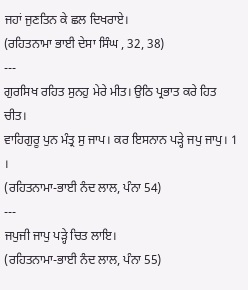ਜਹਾਂ ਜੁਣਤਿਨ ਕੇ ਛਲ ਦਿਖਰਾਏ।
(ਰਹਿਤਨਾਮਾ ਭਾਈ ਦੇਸਾ ਸਿੰਘ , 32, 38)
---
ਗੁਰਸਿਖ ਰਹਿਤ ਸੁਨਹੁ ਮੇਰੇ ਮੀਤ। ਉਠਿ ਪ੍ਰਭਾਤ ਕਰੇ ਹਿਤ ਚੀਤ।
ਵਾਹਿਗੁਰੂ ਪੁਨ ਮੰਤ੍ਰ ਸੁ ਜਾਪ। ਕਰ ਇਸਨਾਨ ਪੜ੍ਹੇ ਜਪੁ ਜਾਪੁ। 1 ।
(ਰਹਿਤਨਾਮਾ-ਭਾਈ ਨੰਦ ਲਾਲ, ਪੰਨਾ 54)
---
ਜਪੁਜੀ ਜਾਪੁ ਪੜ੍ਹੇ ਚਿਤ ਲਾਇ।
(ਰਹਿਤਨਾਮਾ-ਭਾਈ ਨੰਦ ਲਾਲ, ਪੰਨਾ 55)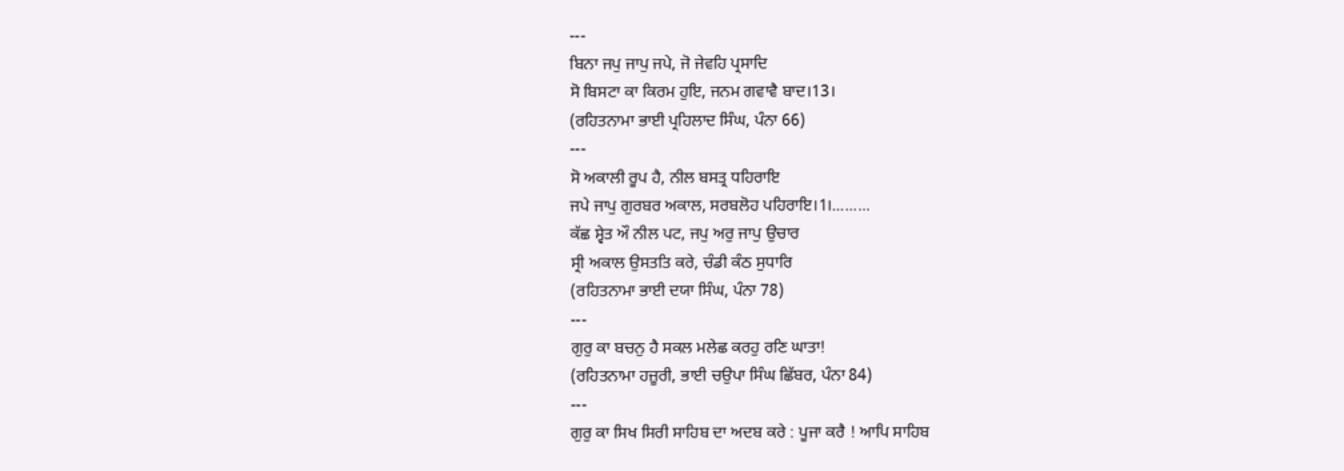---
ਬਿਨਾ ਜਪੁ ਜਾਪੁ ਜਪੇ, ਜੋ ਜੇਵਹਿ ਪ੍ਰਸਾਦਿ
ਸੋ ਬਿਸਟਾ ਕਾ ਕਿਰਮ ਹੁਇ, ਜਨਮ ਗਵਾਵੈ ਬਾਦ।13।
(ਰਹਿਤਨਾਮਾ ਭਾਈ ਪ੍ਰਹਿਲਾਦ ਸਿੰਘ, ਪੰਨਾ 66)
---
ਸੋ ਅਕਾਲੀ ਰੂਪ ਹੈ, ਨੀਲ ਬਸਤ੍ਰ ਧਹਿਰਾਇ
ਜਪੇ ਜਾਪੁ ਗੁਰਬਰ ਅਕਾਲ, ਸਰਬਲੋਹ ਪਹਿਰਾਇ।1।.........
ਕੱਛ ਸ੍ਵੇਤ ਔ ਨੀਲ ਪਟ, ਜਪੁ ਅਰੁ ਜਾਪੁ ਉਚਾਰ
ਸ੍ਰੀ ਅਕਾਲ ਉਸਤਤਿ ਕਰੇ, ਚੰਡੀ ਕੰਠ ਸੁਧਾਰਿ
(ਰਹਿਤਨਾਮਾ ਭਾਈ ਦਯਾ ਸਿੰਘ, ਪੰਨਾ 78)
---
ਗੁਰੁ ਕਾ ਬਚਨੁ ਹੈ ਸਕਲ ਮਲੇਛ ਕਰਹੁ ਰਣਿ ਘਾਤਾ!
(ਰਹਿਤਨਾਮਾ ਹਜ਼ੂਰੀ, ਭਾਈ ਚਉਪਾ ਸਿੰਘ ਛਿੱਬਰ, ਪੰਨਾ 84)
---
ਗੁਰੁ ਕਾ ਸਿਖ ਸਿਰੀ ਸਾਹਿਬ ਦਾ ਅਦਬ ਕਰੇ : ਪੂਜਾ ਕਰੈ ! ਆਪਿ ਸਾਹਿਬ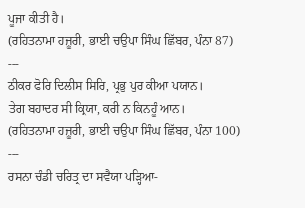ਪੂਜਾ ਕੀਤੀ ਹੈ।
(ਰਹਿਤਨਾਮਾ ਹਜ਼ੂਰੀ, ਭਾਈ ਚਉਪਾ ਸਿੰਘ ਛਿੱਬਰ, ਪੰਨਾ 87)
---
ਠੀਕਰ ਫੋਰਿ ਦਿਲੀਸ ਸਿਰਿ, ਪ੍ਰਭੁ ਪੁਰ ਕੀਆ ਪਯਾਨ।
ਤੇਗ ਬਹਾਦਰ ਸੀ ਕ੍ਰਿਯਾ, ਕਰੀ ਨ ਕਿਨਹੂੰ ਆਨ।
(ਰਹਿਤਨਾਮਾ ਹਜ਼ੂਰੀ, ਭਾਈ ਚਉਪਾ ਸਿੰਘ ਛਿੱਬਰ, ਪੰਨਾ 100)
---
ਰਸਨਾ ਚੰਡੀ ਚਰਿਤ੍ਰ ਦਾ ਸਵੈਯਾ ਪੜ੍ਹਿਆ-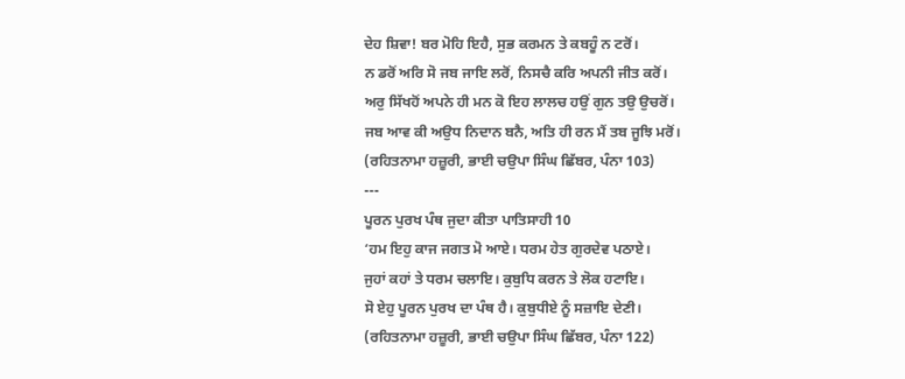ਦੇਹ ਸ਼ਿਵਾ! ਬਰ ਮੋਹਿ ਇਹੈ, ਸੁਭ ਕਰਮਨ ਤੇ ਕਬਹੂੰ ਨ ਟਰੋਂ।
ਨ ਡਰੋਂ ਅਰਿ ਸੋ ਜਬ ਜਾਇ ਲਰੋਂ, ਨਿਸਚੈ ਕਰਿ ਅਪਨੀ ਜੀਤ ਕਰੋਂ।
ਅਰੁ ਸਿੱਖਹੋਂ ਅਪਨੇ ਹੀ ਮਨ ਕੋ ਇਹ ਲਾਲਚ ਹਉਂ ਗੁਨ ਤਉ ਉਚਰੋਂ।
ਜਬ ਆਵ ਕੀ ਅਉਧ ਨਿਦਾਨ ਬਨੈ, ਅਤਿ ਹੀ ਰਨ ਮੈਂ ਤਬ ਜੂਝਿ ਮਰੋਂ।
(ਰਹਿਤਨਾਮਾ ਹਜ਼ੂਰੀ, ਭਾਈ ਚਉਪਾ ਸਿੰਘ ਛਿੱਬਰ, ਪੰਨਾ 103)
---
ਪੂਰਨ ਪੁਰਖ ਪੰਥ ਜੁਦਾ ਕੀਤਾ ਪਾਤਿਸਾਹੀ 10
‘ਹਮ ਇਹੁ ਕਾਜ ਜਗਤ ਮੋ ਆਏ। ਧਰਮ ਹੇਤ ਗੁਰਦੇਵ ਪਠਾਏ।
ਜੁਹਾਂ ਕਹਾਂ ਤੇ ਧਰਮ ਚਲਾਇ। ਕੁਬੁਧਿ ਕਰਨ ਤੇ ਲੋਕ ਹਟਾਇ।
ਸੋ ਏਹੁ ਪੂਰਨ ਪੁਰਖ ਦਾ ਪੰਥ ਹੈ। ਕੁਬੁਧੀਏ ਨੂੰ ਸਜ਼ਾਇ ਦੇਣੀ।
(ਰਹਿਤਨਾਮਾ ਹਜ਼ੂਰੀ, ਭਾਈ ਚਉਪਾ ਸਿੰਘ ਛਿੱਬਰ, ਪੰਨਾ 122)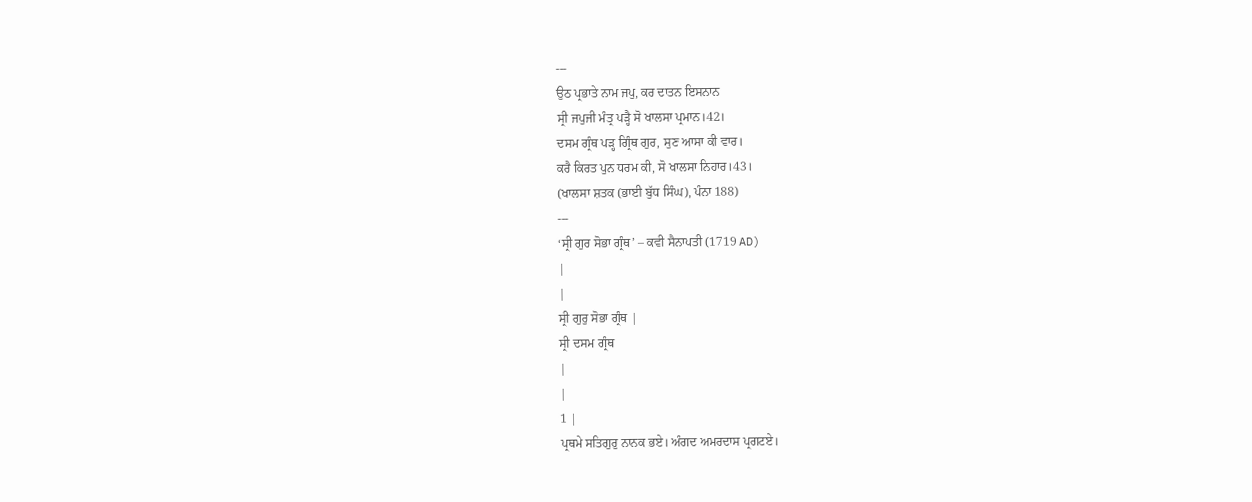---
ਉਠ ਪ੍ਰਭਾਤੇ ਨਾਮ ਜਪੁ, ਕਰ ਦਾਤਨ ਇਸਨਾਨ
ਸ੍ਰੀ ਜਪੁਜੀ ਮੰਤ੍ਰ ਪੜ੍ਹੈ ਸੋ ਖਾਲਸਾ ਪ੍ਰਮਾਨ।42।
ਦਸਮ ਗ੍ਰੰਥ ਪੜ੍ਹ ਗ੍ਰਿੰਥ ਗੁਰ, ਸੁਣ ਆਸਾ ਕੀ ਵਾਰ।
ਕਰੈ ਕਿਰਤ ਪੁਨ ਧਰਮ ਕੀ, ਸੋ ਖਾਲਸਾ ਨਿਹਾਰ।43।
(ਖਾਲਸਾ ਸ਼ਤਕ (ਭਾਈ ਬੁੱਧ ਸਿੰਘ), ਪੰਨਾ 188)
---
‘ਸ੍ਰੀ ਗੁਰ ਸੋਭਾ ਗ੍ਰੰਥ’ – ਕਵੀ ਸੈਨਾਪਤੀ (1719 AD)
|
|
ਸ੍ਰੀ ਗੁਰੁ ਸੋਭਾ ਗ੍ਰੰਥ |
ਸ੍ਰੀ ਦਸਮ ਗ੍ਰੰਥ
|
|
1 |
ਪ੍ਰਥਮੇ ਸਤਿਗੁਰੁ ਨਾਨਕ ਭਏ। ਅੰਗਦ ਅਮਰਦਾਸ ਪ੍ਰਗਟਏ।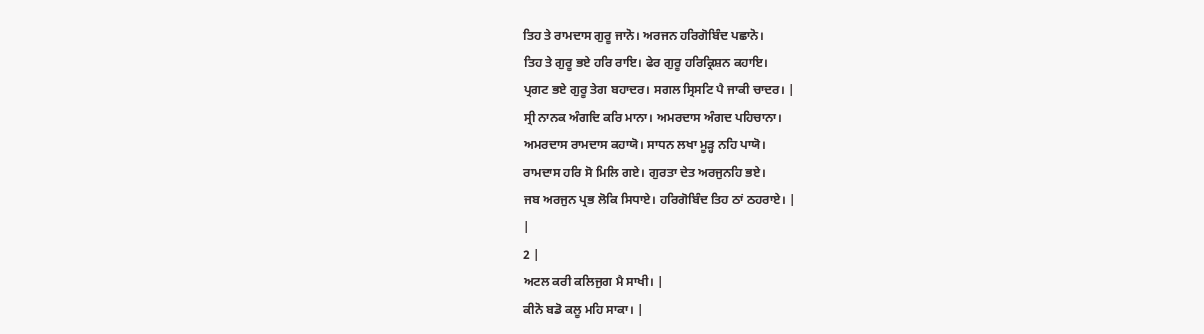ਤਿਹ ਤੇ ਰਾਮਦਾਸ ਗੁਰੂ ਜਾਨੋ। ਅਰਜਨ ਹਰਿਗੋਬਿੰਦ ਪਛਾਨੋ।
ਤਿਹ ਤੇ ਗੁਰੂ ਭਏ ਹਰਿ ਰਾਇ। ਫੇਰ ਗੁਰੂ ਹਰਿਕ੍ਰਿਸ਼ਨ ਕਹਾਇ।
ਪ੍ਰਗਟ ਭਏ ਗੁਰੂ ਤੇਗ ਬਹਾਦਰ। ਸਗਲ ਸ੍ਰਿਸਟਿ ਪੈ ਜਾਕੀ ਚਾਦਰ। |
ਸ੍ਰੀ ਨਾਨਕ ਅੰਗਦਿ ਕਰਿ ਮਾਨਾ। ਅਮਰਦਾਸ ਅੰਗਦ ਪਹਿਚਾਨਾ।
ਅਮਰਦਾਸ ਰਾਮਦਾਸ ਕਹਾਯੋ। ਸਾਧਨ ਲਖਾ ਮੂੜ੍ਹ ਨਹਿ ਪਾਯੋ।
ਰਾਮਦਾਸ ਹਰਿ ਸੋ ਮਿਲਿ ਗਏ। ਗੁਰਤਾ ਦੇਤ ਅਰਜੁਨਹਿ ਭਏ।
ਜਬ ਅਰਜੁਨ ਪ੍ਰਭ ਲੋਕਿ ਸਿਧਾਏ। ਹਰਿਗੋਬਿੰਦ ਤਿਹ ਠਾਂ ਠਹਰਾਏ। |
|
2 |
ਅਟਲ ਕਰੀ ਕਲਿਜੁਗ ਮੈ ਸਾਖੀ। |
ਕੀਨੋ ਬਡੋ ਕਲੂ ਮਹਿ ਸਾਕਾ। |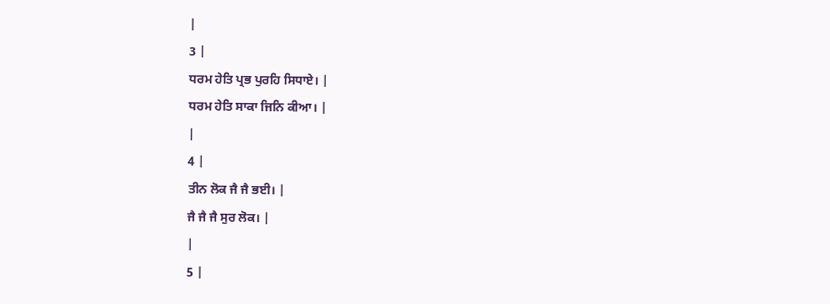|
3 |
ਧਰਮ ਹੇਤਿ ਪ੍ਰਭ ਪੁਰਹਿ ਸਿਧਾਏ। |
ਧਰਮ ਹੇਤਿ ਸਾਕਾ ਜਿਨਿ ਕੀਆ। |
|
4 |
ਤੀਨ ਲੋਕ ਜੈ ਜੈ ਭਈ। |
ਜੈ ਜੈ ਜੈ ਸੁਰ ਲੋਕ। |
|
5 |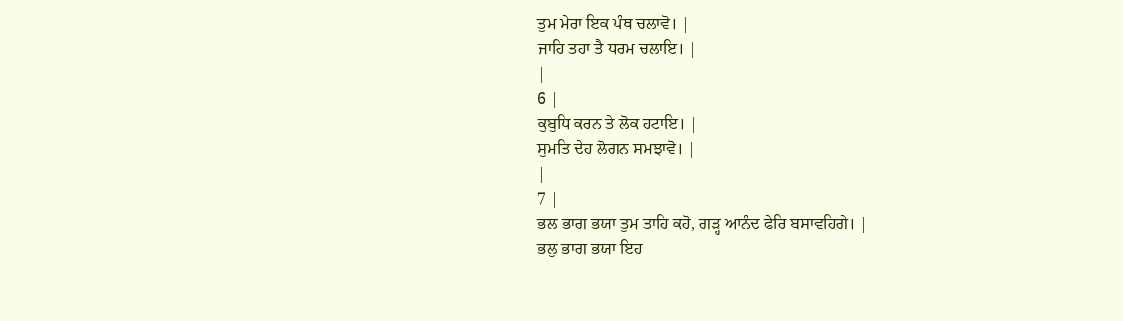ਤੁਮ ਮੇਰਾ ਇਕ ਪੰਥ ਚਲਾਵੋ। |
ਜਾਹਿ ਤਹਾ ਤੈ ਧਰਮ ਚਲਾਇ। |
|
6 |
ਕੁਬੁਧਿ ਕਰਨ ਤੇ ਲੋਕ ਹਟਾਇ। |
ਸੁਮਤਿ ਦੇਹ ਲੋਗਨ ਸਮਝਾਵੋ। |
|
7 |
ਭਲ ਭਾਗ ਭਯਾ ਤੁਮ ਤਾਹਿ ਕਹੋ, ਗੜ੍ਹ ਆਨੰਦ ਫੇਰਿ ਬਸਾਵਹਿਗੇ। |
ਭਲੁ ਭਾਗ ਭਯਾ ਇਹ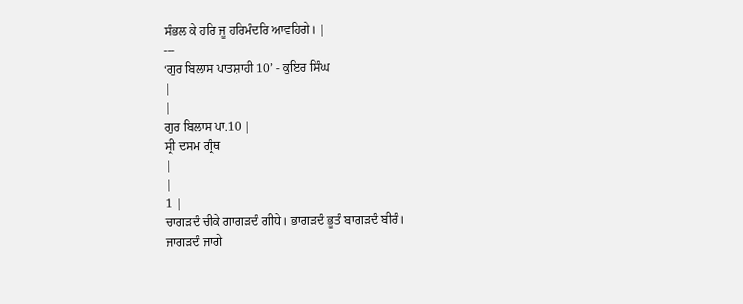ਸੰਭਲ ਕੇ ਹਰਿ ਜੂ ਹਰਿਮੰਦਰਿ ਆਵਹਿਗੇ। |
---
‘ਗੁਰ ਬਿਲਾਸ ਪਾਤਸ਼ਾਹੀ 10’ - ਕੁਇਰ ਸਿੰਘ
|
|
ਗੁਰ ਬਿਲਾਸ ਪਾ.10 |
ਸ੍ਰੀ ਦਸਮ ਗ੍ਰੰਥ
|
|
1 |
ਚਾਗੜਦੰ ਚੀਕੇ ਗਾਗੜਦੰ ਗੀਧੇ। ਭਾਗੜਦੰ ਭੂਤੰ ਬਾਗੜਦੰ ਬੀਰੰ।
ਜਾਗੜਦੰ ਜਾਗੇ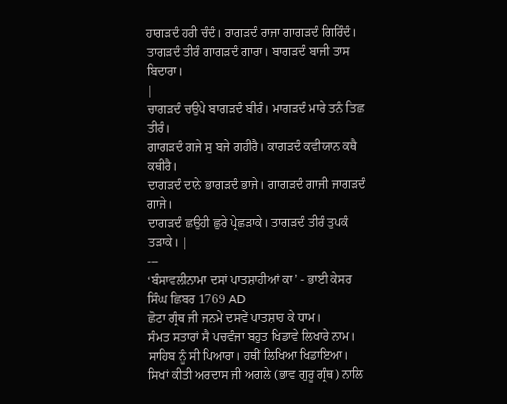ਹਾਗੜਦੰ ਹਰੀ ਚੰਦੰ। ਰਾਗੜਦੰ ਰਾਜਾ ਗਾਗੜਦੰ ਗਿਰਿੰਦੰ।
ਤਾਗੜਦੰ ਤੀਰੰ ਗਾਗੜਦੰ ਗਾਰਾ। ਬਾਗੜਦੰ ਬਾਜੀ ਤਾਸ ਬਿਦਾਰਾ।
|
ਚਾਗੜਦੰ ਚਉਪੇ ਬਾਗੜਦੰ ਬੀਰੰ। ਮਾਗੜਦੰ ਮਾਰੇ ਤਨੰ ਤਿਛ ਤੀਰੰ।
ਗਾਗੜਦੰ ਗਜੇ ਸੁ ਬਜੇ ਗਹੀਰੈ। ਕਾਗੜਦੰ ਕਵੀਯਾਨ ਕਥੈ ਕਥੀਰੈ।
ਦਾਗੜਦੰ ਦਾਨੇ ਭਾਗੜਦੰ ਭਾਜੇ। ਗਾਗੜਦੰ ਗਾਜੀ ਜਾਗੜਦੰ ਗਾਜੇ।
ਦਾਗੜਦੰ ਛਉਹੀ ਛੁਰੇ ਪ੍ਰੇਛੜਾਕੇ। ਤਾਗੜਦੰ ਤੀਰੰ ਤੁਪਕੰ ਤੜਾਕੇ। |
---
‘ਬੰਸਾਵਲੀਨਾਮਾ ਦਸਾਂ ਪਾਤਸ਼ਾਹੀਆਂ ਕਾ’ - ਭਾਈ ਕੇਸਰ ਸਿੰਘ ਛਿਬਰ 1769 AD
ਛੋਟਾ ਗ੍ਰੰਥ ਜੀ ਜਨਮੇ ਦਸਵੇਂ ਪਾਤਸ਼ਾਹ ਕੇ ਧਾਮ।
ਸੰਮਤ ਸਤਾਰਾਂ ਸੈ ਪਚਵੰਜਾ ਬਹੁਤ ਖਿਡਾਵੇ ਲਿਖਾਰੇ ਨਾਮ।
ਸਾਹਿਬ ਨੂੰ ਸੀ ਪਿਆਰਾ। ਹਥੀਂ ਲਿਖਿਆ ਖਿਡਾਇਆ।
ਸਿਖਾਂ ਕੀਤੀ ਅਰਦਾਸ ਜੀ ਅਗਲੇ (ਭਾਵ ਗੁਰੂ ਗ੍ਰੰਥ) ਨਾਲਿ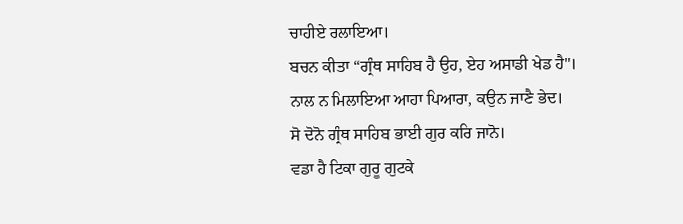ਚਾਹੀਏ ਰਲਾਇਆ।
ਬਚਨ ਕੀਤਾ “ਗ੍ਰੰਥ ਸਾਹਿਬ ਹੈ ਉਹ, ਏਹ ਅਸਾਡੀ ਖੇਡ ਹੈ"।
ਨਾਲ ਨ ਮਿਲਾਇਆ ਆਹਾ ਪਿਆਰਾ, ਕਉਨ ਜਾਣੈ ਭੇਦ।
ਸੋ ਦੋਨੋ ਗ੍ਰੰਥ ਸਾਹਿਬ ਭਾਈ ਗੁਰ ਕਰਿ ਜਾਨੋ।
ਵਡਾ ਹੈ ਟਿਕਾ ਗੁਰੂ ਗੁਟਕੇ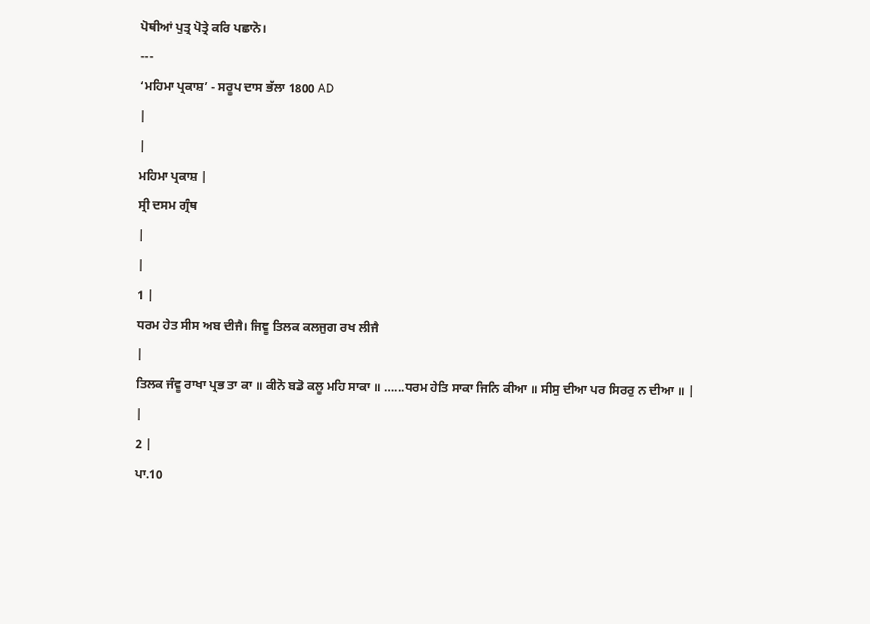ਪੋਥੀਆਂ ਪੁਤ੍ਰ ਪੋਤ੍ਰੇ ਕਰਿ ਪਛਾਨੋ।
---
‘ਮਹਿਮਾ ਪ੍ਰਕਾਸ਼’ - ਸਰੂਪ ਦਾਸ ਭੱਲਾ 1800 AD
|
|
ਮਹਿਮਾ ਪ੍ਰਕਾਸ਼ |
ਸ੍ਰੀ ਦਸਮ ਗ੍ਰੰਥ
|
|
1 |
ਧਰਮ ਹੇਤ ਸੀਸ ਅਬ ਦੀਜੈ। ਜਿਞੂ ਤਿਲਕ ਕਲਜੁਗ ਰਖ ਲੀਜੈ
|
ਤਿਲਕ ਜੰਵੂ ਰਾਖਾ ਪ੍ਰਭ ਤਾ ਕਾ ॥ ਕੀਨੋ ਬਡੋ ਕਲੂ ਮਹਿ ਸਾਕਾ ॥ …...ਧਰਮ ਹੇਤਿ ਸਾਕਾ ਜਿਨਿ ਕੀਆ ॥ ਸੀਸੁ ਦੀਆ ਪਰ ਸਿਰਰੁ ਨ ਦੀਆ ॥ |
|
2 |
ਪਾ.10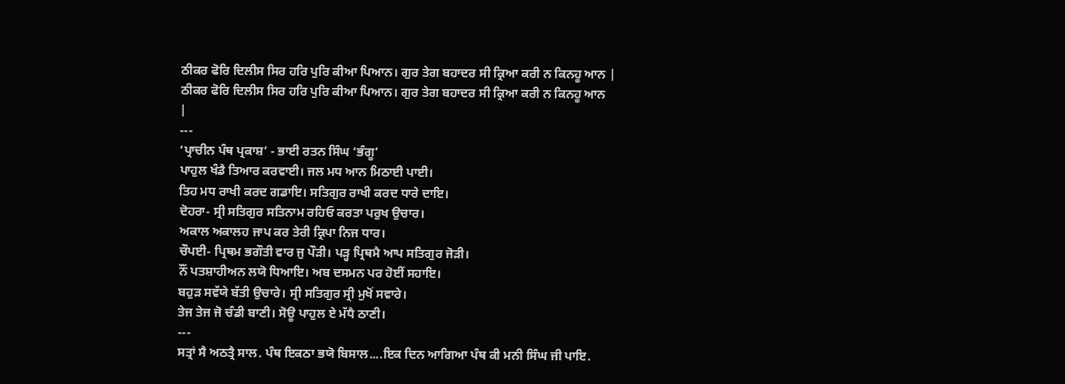ਠੀਕਰ ਫੋਰਿ ਦਿਲੀਸ ਸਿਰ ਹਰਿ ਪੁਰਿ ਕੀਆ ਪਿਆਨ। ਗੁਰ ਤੇਗ ਬਹਾਦਰ ਸੀ ਕ੍ਰਿਆ ਕਰੀ ਨ ਕਿਨਹੂ ਆਨ |
ਠੀਕਰ ਫੋਰਿ ਦਿਲੀਸ ਸਿਰ ਹਰਿ ਪੁਰਿ ਕੀਆ ਪਿਆਨ। ਗੁਰ ਤੇਗ ਬਹਾਦਰ ਸੀ ਕ੍ਰਿਆ ਕਰੀ ਨ ਕਿਨਹੂ ਆਨ
|
---
‘ਪ੍ਰਾਚੀਨ ਪੰਥ ਪ੍ਰਕਾਸ਼’ - ਭਾਈ ਰਤਨ ਸਿੰਘ ‘ਭੰਗੂ’
ਪਾਹੁਲ ਖੰਡੈ ਤਿਆਰ ਕਰਵਾਈ। ਜਲ ਮਧ ਆਨ ਮਿਠਾਈ ਪਾਈ।
ਤਿਹ ਮਧ ਰਾਖੀ ਕਰਦ ਗਡਾਇ। ਸਤਿਗੁਰ ਰਾਖੀ ਕਰਦ ਧਾਰੇ ਦਾਇ।
ਦੋਹਰਾ- ਸ੍ਰੀ ਸਤਿਗੁਰ ਸਤਿਨਾਮ ਰਹਿਓ ਕਰਤਾ ਪਰੁਖ ਉਚਾਰ।
ਅਕਾਲ ਅਕਾਲਹ ਜਾਪ ਕਰ ਤੇਰੀ ਕ੍ਰਿਪਾ ਨਿਜ ਧਾਰ।
ਚੌਪਈ- ਪ੍ਰਿਥਮ ਭਗੌਤੀ ਵਾਰ ਜੁ ਪੌੜੀ। ਪੜ੍ਹ ਪ੍ਰਿਥਮੈ ਆਪ ਸਤਿਗੁਰ ਜੋੜੀ।
ਨੌਂ ਪਤਸ਼ਾਹੀਅਨ ਲਯੋ ਧਿਆਇ। ਅਬ ਦਸਮਨ ਪਰ ਹੋਈਂ ਸਹਾਇ।
ਬਹੁੜ ਸਵੱਯੇ ਬੱਤੀ ਉਚਾਰੇ। ਸ੍ਰੀ ਸਤਿਗੁਰ ਸ੍ਰੀ ਮੁਖੋਂ ਸਵਾਰੇ।
ਤੇਜ ਤੇਜ ਜੋ ਚੰਡੀ ਬਾਣੀ। ਸੋਊ ਪਾਹੁਲ ਏ ਮੱਧੈ ਠਾਣੀ।
---
ਸਤ੍ਰਾਂ ਸੈ ਅਠਤ੍ਰੈ ਸਾਲ. ਪੰਥ ਇਕਠਾ ਭਯੋ ਬਿਸਾਲ....ਇਕ ਦਿਨ ਆਗਿਆ ਪੰਥ ਕੀ ਮਨੀ ਸਿੰਘ ਜੀ ਪਾਇ.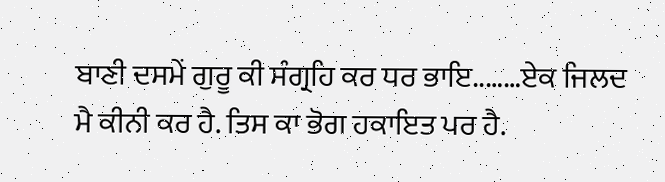ਬਾਣੀ ਦਸਮੇਂ ਗੁਰੂ ਕੀ ਸੰਗ੍ਰਹਿ ਕਰ ਧਰ ਭਾਇ..……ਏਕ ਜਿਲਦ ਮੈ ਕੀਨੀ ਕਰ ਹੈ. ਤਿਸ ਕਾ ਭੋਗ ਹਕਾਇਤ ਪਰ ਹੈ.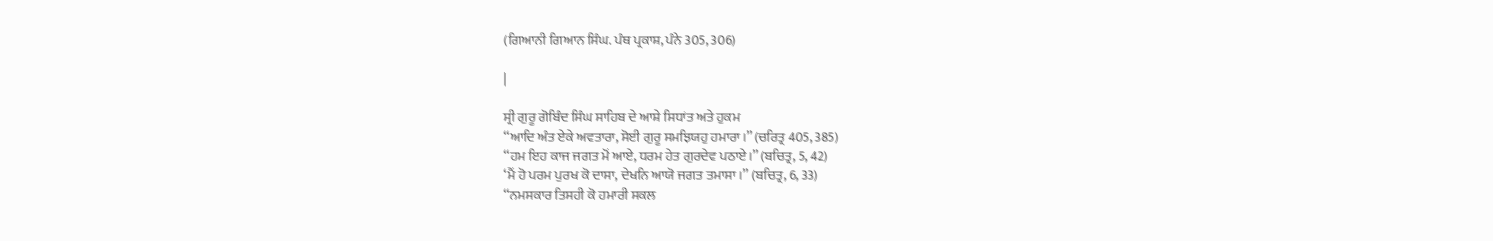(ਗਿਆਨੀ ਗਿਆਨ ਸਿੰਘ. ਪੰਥ ਪ੍ਰਕਾਸ਼, ਪੰਨੇ 305, 306)

|

ਸ੍ਰੀ ਗੁਰੂ ਗੋਬਿੰਦ ਸਿੰਘ ਸਾਹਿਬ ਦੇ ਆਸ਼ੇ ਸਿਧਾਂਤ ਅਤੇ ਹੁਕਮ
‘‘ਆਦਿ ਅੰਤ ਏਕੇ ਅਵਤਾਰਾ, ਸੋਈ ਗੁਰੂ ਸਮਝਿਯਹੁ ਹਮਾਰਾ।’’ (ਚਰਿਤ੍ਰ 405, 385)
‘‘ਹਮ ਇਹ ਕਾਜ ਜਗਤ ਮੋਂ ਆਏ, ਧਰਮ ਹੇਤ ਗੁਰਦੇਵ ਪਠਾਏ।’’ (ਬਚਿਤ੍ਰ, 5, 42)
‘ਮੈਂ ਹੋ ਪਰਮ ਪੁਰਖ ਕੋ ਦਾਸਾ, ਦੇਖਨਿ ਆਯੋ ਜਗਤ ਤਮਾਸਾ।’’ (ਬਚਿਤ੍ਰ, 6, 33)
‘‘ਨਮਸਕਾਰ ਤਿਸਹੀ ਕੋ ਹਮਾਰੀ ਸਕਲ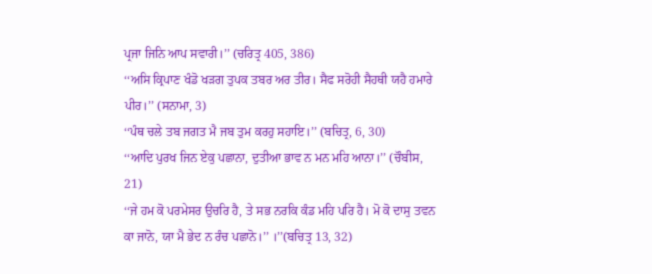ਪ੍ਰਜਾ ਜਿਨਿ ਆਪ ਸਵਾਰੀ।’’ (ਚਰਿਤ੍ਰ 405, 386)
‘‘ਅਸਿ ਕ੍ਰਿਪਾਣ ਖੰਡੋ ਖੜਗ ਤੁਪਕ ਤਬਰ ਅਰ ਤੀਰ। ਸੈਫ ਸਰੋਹੀ ਸੈਹਥੀ ਯਹੈ ਹਮਾਰੇ ਪੀਰ।’’ (ਸਨਾਮਾ, 3)
‘‘ਪੰਥ ਚਲੇ ਤਬ ਜਗਤ ਮੈ ਜਬ ਤੁਮ ਕਰਹੁ ਸਹਾਇ।’’ (ਬਚਿਤ੍ਰ, 6, 30)
‘‘ਆਦਿ ਪੁਰਖ ਜਿਨ ਏਕੁ ਪਛਾਨਾ, ਦੁਤੀਆ ਭਾਵ ਨ ਮਨ ਮਹਿ ਆਨਾ।’’ (ਚੌਬੀਸ, 21)
‘‘ਜੇ ਹਮ ਕੋ ਪਰਮੇਸਰ ਉਚਰਿ ਹੈ, ਤੇ ਸਭ ਨਰਕਿ ਕੰਡ ਮਹਿ ਪਰਿ ਹੈ। ਮੋ ਕੋ ਦਾਸੁ ਤਵਨ ਕਾ ਜਾਨੋ, ਯਾ ਮੈ ਭੇਦ ਨ ਰੰਚ ਪਛਾਨੋ।’’ ।’’(ਬਚਿਤ੍ਰ 13, 32)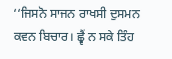‘‘ਜਿਸਨੋ ਸਾਜਨ ਰਾਖਸੀ ਦੁਸਮਨ ਕਵਨ ਬਿਚਾਰ। ਛ੍ਵੈਂ ਨ ਸਕੇ ਤਿੰਹ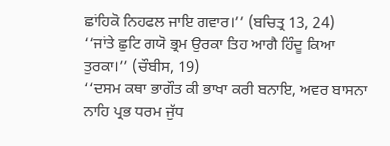ਛਾਂਹਿਕੋ ਨਿਹਫਲ ਜਾਇ ਗਵਾਰ।’’ (ਬਚਿਤ੍ਰ 13, 24)
‘‘ਜਾਂਤੇ ਛੁਟਿ ਗਯੋ ਭ੍ਰਮ ਉਰਕਾ ਤਿਹ ਆਗੈ ਹਿੰਦੂ ਕਿਆ ਤੁਰਕਾ।’’ (ਚੌਬੀਸ, 19)
‘‘ਦਸਮ ਕਥਾ ਭਾਗੌਤ ਕੀ ਭਾਖਾ ਕਰੀ ਬਨਾਇ, ਅਵਰ ਬਾਸਨਾ ਨਾਹਿ ਪ੍ਰਭ ਧਰਮ ਜੁੱਧ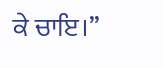ਕੇ ਚਾਇ।’’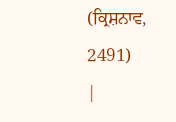(ਕ੍ਰਿਸ਼ਨਾਵ, 2491)
|